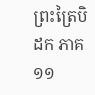ព្រះត្រៃបិដក ភាគ ១១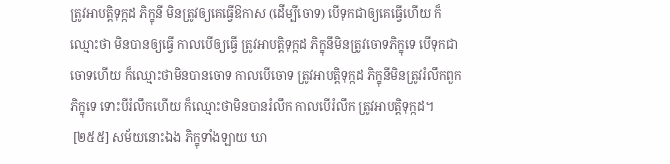ត្រូវអាបត្តិទុក្កដ ភិក្ខុនី មិនត្រូវឲ្យគេធ្វើឱកាស (ដើម្បីចោទ) បើទុកជាឲ្យគេធ្វើហើយ ក៏ឈ្មោះថា មិនបានឲ្យធ្វើ កាលបើឲ្យធ្វើ ត្រូវអាបត្តិទុក្កដ ភិក្ខុនីមិនត្រូវចោទភិក្ខុទេ បើទុកជាចោទហើយ ក៏ឈ្មោះថាមិនបានចោទ កាលបើចោទ ត្រូវអាបត្តិទុក្កដ ភិក្ខុនីមិនត្រូវរំលឹកពួកភិក្ខុទេ ទោះបីរំលឹកហើយ ក៏ឈ្មោះថាមិនបានរំលឹក កាលបើរំលឹក ត្រូវអាបត្តិទុក្កដ។
 [២៥៥] សម័យនោះឯង ភិក្ខុទាំងឡាយ ឃា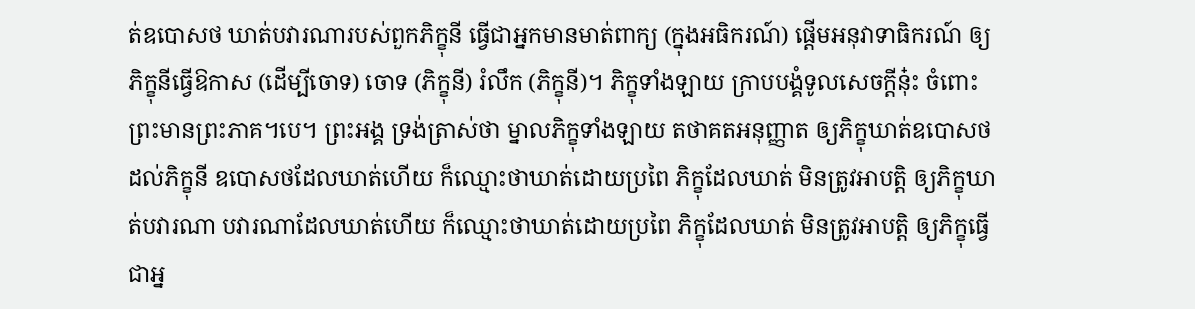ត់ឧបោសថ ឃាត់បវារណារបស់ពួកភិក្ខុនី ធ្វើជាអ្នកមានមាត់ពាក្យ (ក្នុងអធិករណ៍) ផ្តើមអនុវាទាធិករណ៍ ឲ្យភិក្ខុនីធ្វើឱកាស (ដើម្បីចោទ) ចោទ (ភិក្ខុនី) រំលឹក (ភិក្ខុនី)។ ភិក្ខុទាំងឡាយ ក្រាបបង្គំទូលសេចក្តីនុ៎ះ ចំពោះព្រះមានព្រះភាគ។បេ។ ព្រះអង្គ ទ្រង់ត្រាស់ថា ម្នាលភិក្ខុទាំងឡាយ តថាគតអនុញ្ញាត ឲ្យភិក្ខុឃាត់ឧបោសថដល់ភិក្ខុនី ឧបោសថដែលឃាត់ហើយ ក៏ឈ្មោះថាឃាត់ដោយប្រពៃ ភិក្ខុដែលឃាត់ មិនត្រូវអាបត្តិ ឲ្យភិក្ខុឃាត់បវារណា បវារណាដែលឃាត់ហើយ ក៏ឈ្មោះថាឃាត់ដោយប្រពៃ ភិក្ខុដែលឃាត់ មិនត្រូវអាបត្តិ ឲ្យភិក្ខុធ្វើជាអ្ន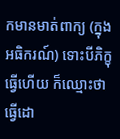កមានមាត់ពាក្យ (ក្នុងអធិករណ៍) ទោះបីភិក្ខុធ្វើហើយ ក៏ឈ្មោះថាធ្វើដោ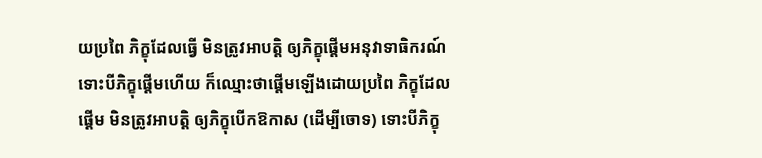យប្រពៃ ភិក្ខុដែលធ្វើ មិនត្រូវអាបត្តិ ឲ្យភិក្ខុផ្តើមអនុវាទាធិករណ៍ ទោះបីភិក្ខុផ្តើមហើយ ក៏ឈ្មោះថាផ្តើមឡើងដោយប្រពៃ ភិក្ខុដែលផ្តើម មិនត្រូវអាបត្តិ ឲ្យភិក្ខុបើកឱកាស (ដើម្បីចោទ) ទោះបីភិក្ខុ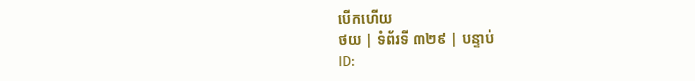បើកហើយ
ថយ | ទំព័រទី ៣២៩ | បន្ទាប់
ID: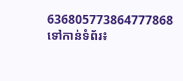636805773864777868
ទៅកាន់ទំព័រ៖